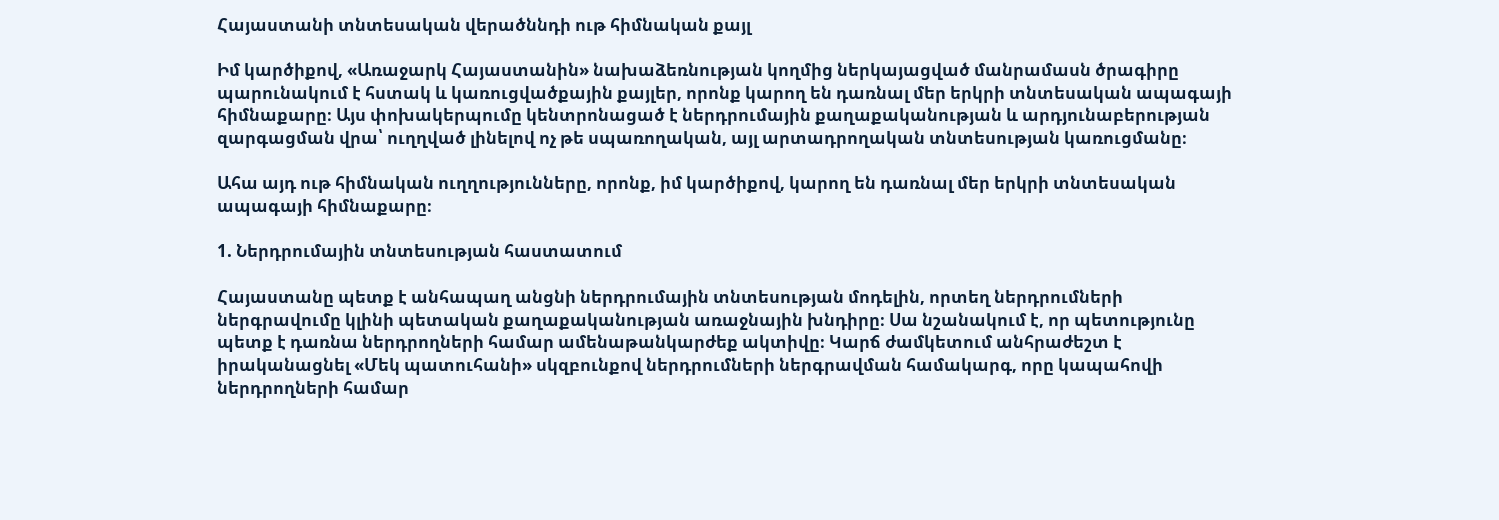Հայաստանի տնտեսական վերածննդի ութ հիմնական քայլ

Իմ կարծիքով, «Առաջարկ Հայաստանին» նախաձեռնության կողմից ներկայացված մանրամասն ծրագիրը պարունակում է հստակ և կառուցվածքային քայլեր, որոնք կարող են դառնալ մեր երկրի տնտեսական ապագայի հիմնաքարը։ Այս փոխակերպումը կենտրոնացած է ներդրումային քաղաքականության և արդյունաբերության զարգացման վրա՝ ուղղված լինելով ոչ թե սպառողական, այլ արտադրողական տնտեսության կառուցմանը։

Ահա այդ ութ հիմնական ուղղությունները, որոնք, իմ կարծիքով, կարող են դառնալ մեր երկրի տնտեսական ապագայի հիմնաքարը։

1. Ներդրումային տնտեսության հաստատում

Հայաստանը պետք է անհապաղ անցնի ներդրումային տնտեսության մոդելին, որտեղ ներդրումների ներգրավումը կլինի պետական քաղաքականության առաջնային խնդիրը։ Սա նշանակում է, որ պետությունը պետք է դառնա ներդրողների համար ամենաթանկարժեք ակտիվը։ Կարճ ժամկետում անհրաժեշտ է իրականացնել «Մեկ պատուհանի» սկզբունքով ներդրումների ներգրավման համակարգ, որը կապահովի ներդրողների համար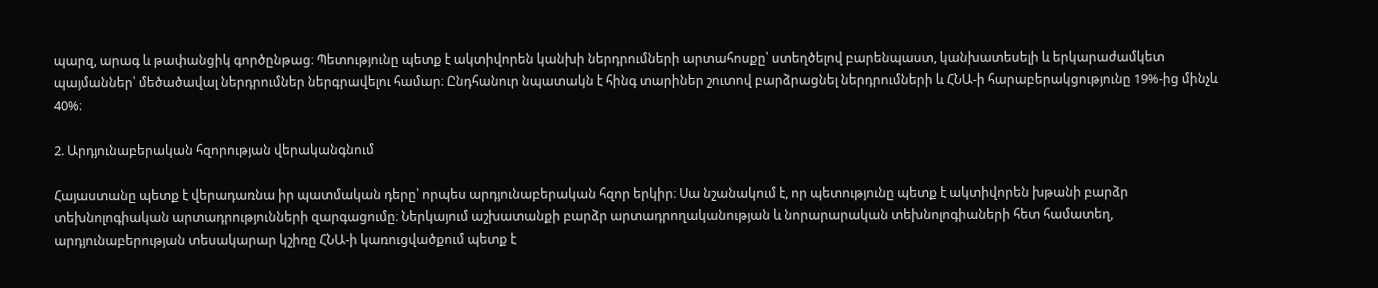պարզ, արագ և թափանցիկ գործընթաց։ Պետությունը պետք է ակտիվորեն կանխի ներդրումների արտահոսքը՝ ստեղծելով բարենպաստ, կանխատեսելի և երկարաժամկետ պայմաններ՝ մեծածավալ ներդրումներ ներգրավելու համար։ Ընդհանուր նպատակն է հինգ տարիներ շուտով բարձրացնել ներդրումների և ՀՆԱ-ի հարաբերակցությունը 19%-ից մինչև 40%։

2. Արդյունաբերական հզորության վերականգնում

Հայաստանը պետք է վերադառնա իր պատմական դերը՝ որպես արդյունաբերական հզոր երկիր։ Սա նշանակում է, որ պետությունը պետք է ակտիվորեն խթանի բարձր տեխնոլոգիական արտադրությունների զարգացումը։ Ներկայում աշխատանքի բարձր արտադրողականության և նորարարական տեխնոլոգիաների հետ համատեղ, արդյունաբերության տեսակարար կշիռը ՀՆԱ-ի կառուցվածքում պետք է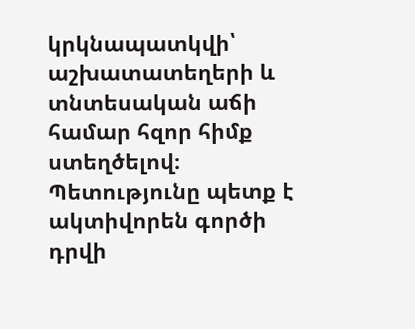կրկնապատկվի՝ աշխատատեղերի և տնտեսական աճի համար հզոր հիմք ստեղծելով։ Պետությունը պետք է ակտիվորեն գործի դրվի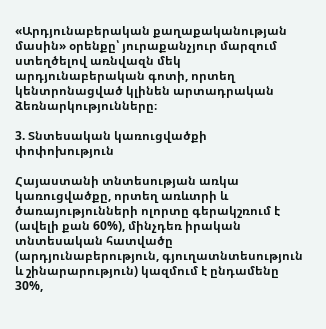«Արդյունաբերական քաղաքականության մասին» օրենքը՝ յուրաքանչյուր մարզում ստեղծելով առնվազն մեկ արդյունաբերական գոտի, որտեղ կենտրոնացված կլինեն արտադրական ձեռնարկությունները։

3. Տնտեսական կառուցվածքի փոփոխություն

Հայաստանի տնտեսության առկա կառուցվածքը, որտեղ առևտրի և ծառայությունների ոլորտը գերակշռում է (ավելի քան 60%), մինչդեռ իրական տնտեսական հատվածը (արդյունաբերություն, գյուղատնտեսություն և շինարարություն) կազմում է ընդամենը 30%,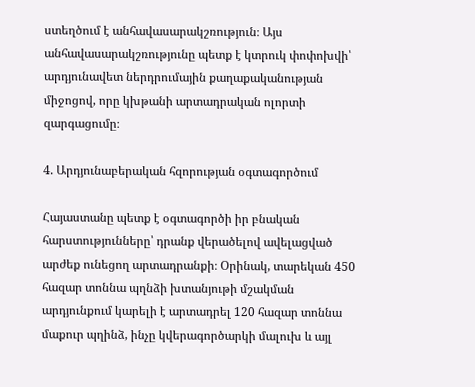ստեղծում է անհավասարակշռություն։ Այս անհավասարակշռությունը պետք է կտրուկ փոփոխվի՝ արդյունավետ ներդրումային քաղաքականության միջոցով, որը կխթանի արտադրական ոլորտի զարգացումը։

4. Արդյունաբերական հզորության օգտագործում

Հայաստանը պետք է օգտագործի իր բնական հարստությունները՝ դրանք վերածելով ավելացված արժեք ունեցող արտադրանքի։ Օրինակ, տարեկան 450 հազար տոննա պղնձի խտանյութի մշակման արդյունքում կարելի է արտադրել 120 հազար տոննա մաքուր պղինձ, ինչը կվերագործարկի մալուխ և այլ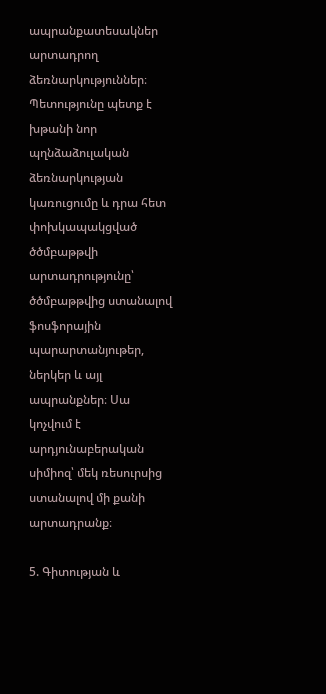ապրանքատեսակներ արտադրող ձեռնարկություններ։ Պետությունը պետք է խթանի նոր պղնձաձուլական ձեռնարկության կառուցումը և դրա հետ փոխկապակցված ծծմբաթթվի արտադրությունը՝ ծծմբաթթվից ստանալով ֆոսֆորային պարարտանյութեր, ներկեր և այլ ապրանքներ։ Սա կոչվում է արդյունաբերական սիմիոզ՝ մեկ ռեսուրսից ստանալով մի քանի արտադրանք։

5. Գիտության և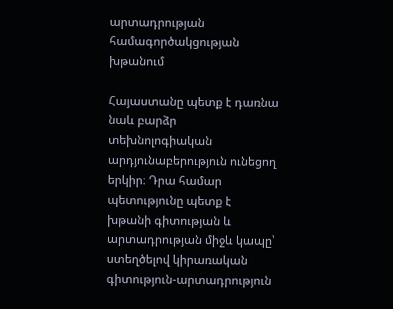արտադրության համագործակցության խթանում

Հայաստանը պետք է դառնա նաև բարձր տեխնոլոգիական արդյունաբերություն ունեցող երկիր։ Դրա համար պետությունը պետք է խթանի գիտության և արտադրության միջև կապը՝ ստեղծելով կիրառական գիտություն-արտադրություն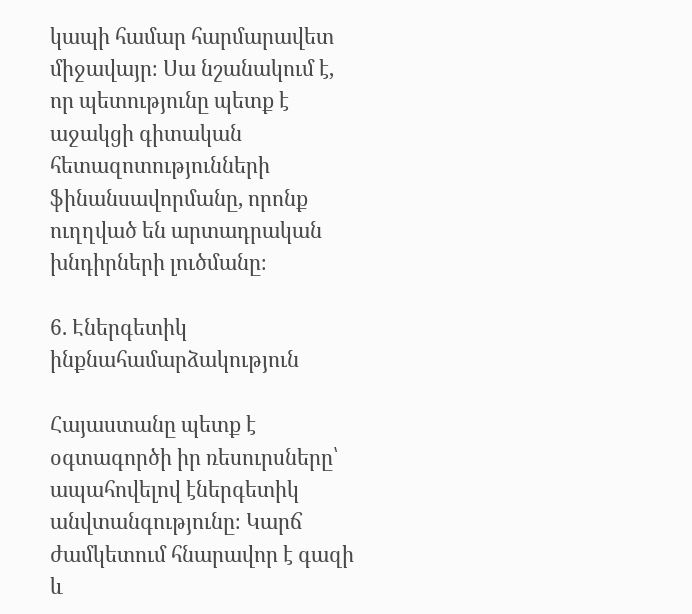կապի համար հարմարավետ միջավայր։ Սա նշանակում է, որ պետությունը պետք է աջակցի գիտական հետազոտությունների ֆինանսավորմանը, որոնք ուղղված են արտադրական խնդիրների լուծմանը։

6. Էներգետիկ ինքնահամարձակություն

Հայաստանը պետք է օգտագործի իր ռեսուրսները՝ ապահովելով էներգետիկ անվտանգությունը։ Կարճ ժամկետում հնարավոր է գազի և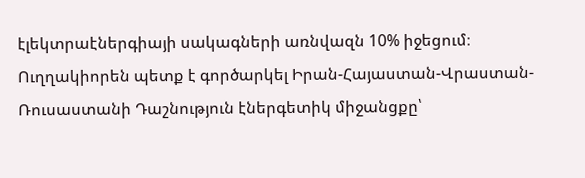էլեկտրաէներգիայի սակագների առնվազն 10% իջեցում։ Ուղղակիորեն պետք է գործարկել Իրան-Հայաստան-Վրաստան-Ռուսաստանի Դաշնություն էներգետիկ միջանցքը՝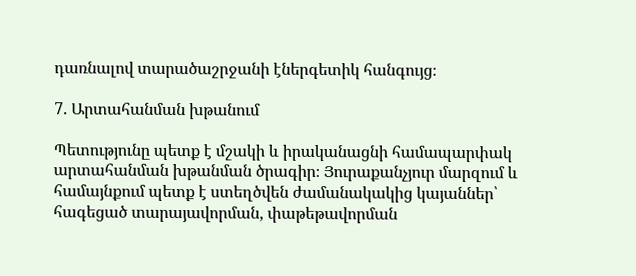դառնալով տարածաշրջանի էներգետիկ հանգույց։

7. Արտահանման խթանում

Պետությունը պետք է մշակի և իրականացնի համապարփակ արտահանման խթանման ծրագիր։ Յուրաքանչյուր մարզում և համայնքում պետք է ստեղծվեն ժամանակակից կայաններ՝ հագեցած տարայավորման, փաթեթավորման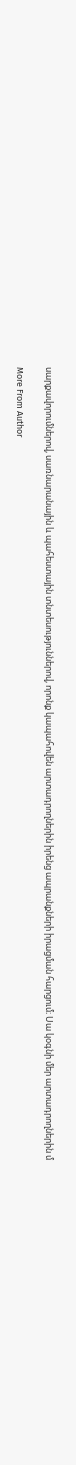սարքավորումներով, սառնարանային և պահեստային տնտեսություններով, որոնք կապահովեն արտադրողներին իրենց ապրանքների իրացման հարցում։ Սա կօգնի մեր արտադրողներին մ

More From Author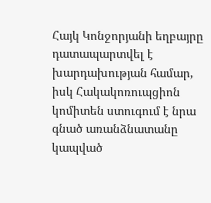Հայկ Կոնջորյանի եղբայրը դատապարտվել է խարդախության համար, իսկ Հակակոռուպցիոն կոմիտեն ստուգում է նրա գնած առանձնատանը կապված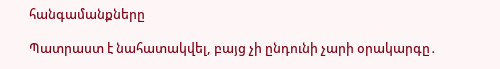հանգամանքները

Պատրաստ է նահատակվել, բայց չի ընդունի չարի օրակարգը․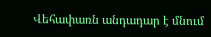Վեհափառն անդադար է մնում